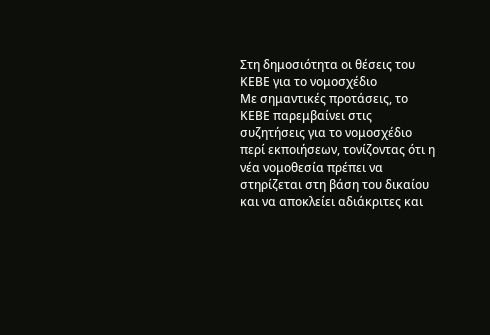Στη δημοσιότητα οι θέσεις του ΚΕΒΕ για το νομοσχέδιο
Με σημαντικές προτάσεις, το ΚΕΒΕ παρεμβαίνει στις συζητήσεις για το νομοσχέδιο περί εκποιήσεων, τονίζοντας ότι η νέα νομοθεσία πρέπει να στηρίζεται στη βάση του δικαίου και να αποκλείει αδιάκριτες και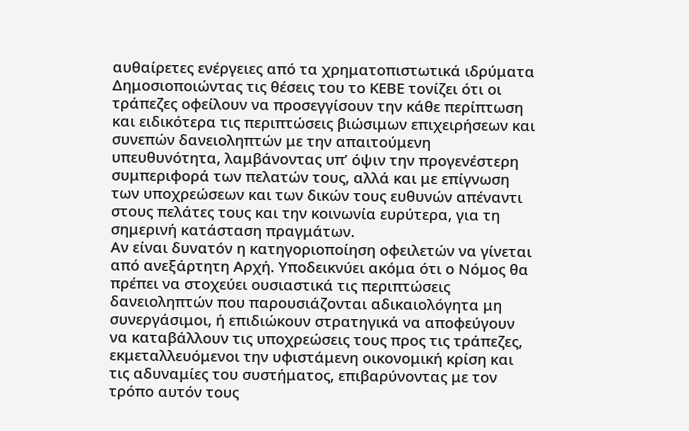αυθαίρετες ενέργειες από τα χρηματοπιστωτικά ιδρύματα
Δημοσιοποιώντας τις θέσεις του το ΚΕΒΕ τονίζει ότι οι τράπεζες οφείλουν να προσεγγίσουν την κάθε περίπτωση και ειδικότερα τις περιπτώσεις βιώσιμων επιχειρήσεων και συνεπών δανειοληπτών με την απαιτούμενη υπευθυνότητα, λαμβάνοντας υπ’ όψιν την προγενέστερη συμπεριφορά των πελατών τους, αλλά και με επίγνωση των υποχρεώσεων και των δικών τους ευθυνών απέναντι στους πελάτες τους και την κοινωνία ευρύτερα, για τη σημερινή κατάσταση πραγμάτων.
Αν είναι δυνατόν η κατηγοριοποίηση οφειλετών να γίνεται από ανεξάρτητη Αρχή. Υποδεικνύει ακόμα ότι ο Νόμος θα πρέπει να στοχεύει ουσιαστικά τις περιπτώσεις δανειοληπτών που παρουσιάζονται αδικαιολόγητα μη συνεργάσιμοι, ή επιδιώκουν στρατηγικά να αποφεύγουν να καταβάλλουν τις υποχρεώσεις τους προς τις τράπεζες, εκμεταλλευόμενοι την υφιστάμενη οικονομική κρίση και τις αδυναμίες του συστήματος, επιβαρύνοντας με τον τρόπο αυτόν τους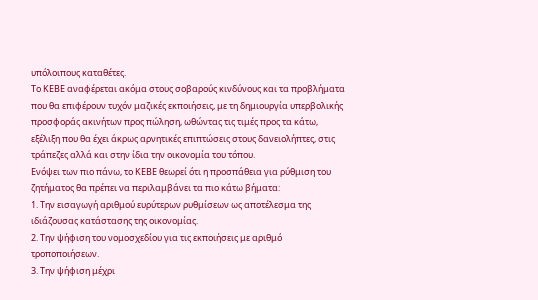υπόλοιπους καταθέτες.
Το ΚΕΒΕ αναφέρεται ακόμα στους σοβαρούς κινδύνους και τα προβλήματα που θα επιφέρουν τυχόν μαζικές εκποιήσεις, με τη δημιουργία υπερβολικής προσφοράς ακινήτων προς πώληση, ωθώντας τις τιμές προς τα κάτω, εξέλιξη που θα έχει άκρως αρνητικές επιπτώσεις στους δανειολήπτες, στις τράπεζες αλλά και στην ίδια την οικονομία του τόπου.
Ενόψει των πιο πάνω, το ΚΕΒΕ θεωρεί ότι η προσπάθεια για ρύθμιση του ζητήματος θα πρέπει να περιλαμβάνει τα πιο κάτω βήματα:
1. Την εισαγωγή αριθμού ευρύτερων ρυθμίσεων ως αποτέλεσμα της ιδιάζουσας κατάστασης της οικονομίας.
2. Την ψήφιση του νομοσχεδίου για τις εκποιήσεις με αριθμό τροποποιήσεων.
3. Την ψήφιση μέχρι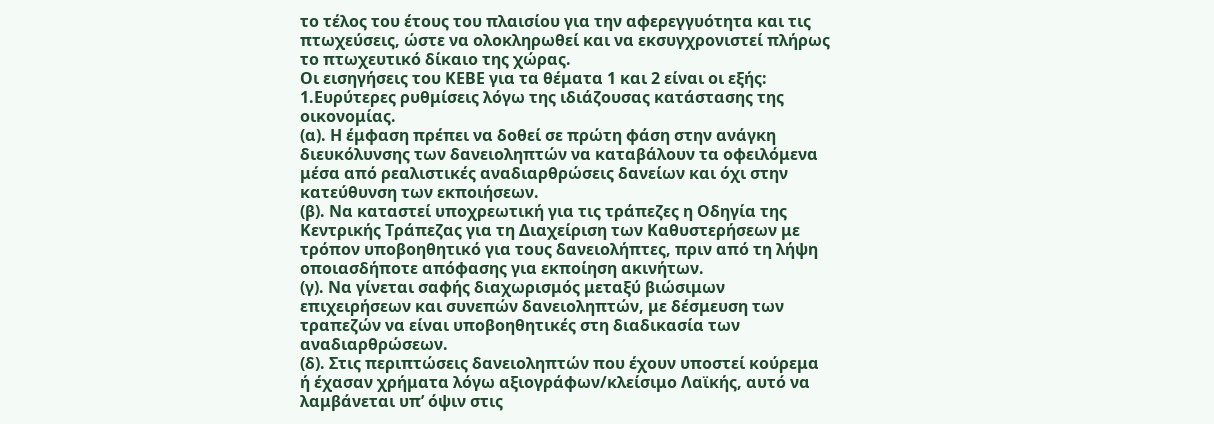το τέλος του έτους του πλαισίου για την αφερεγγυότητα και τις πτωχεύσεις, ώστε να ολοκληρωθεί και να εκσυγχρονιστεί πλήρως το πτωχευτικό δίκαιο της χώρας.
Οι εισηγήσεις του ΚΕΒΕ για τα θέματα 1 και 2 είναι οι εξής:
1.Ευρύτερες ρυθμίσεις λόγω της ιδιάζουσας κατάστασης της οικονομίας.
(α). Η έμφαση πρέπει να δοθεί σε πρώτη φάση στην ανάγκη διευκόλυνσης των δανειοληπτών να καταβάλουν τα οφειλόμενα μέσα από ρεαλιστικές αναδιαρθρώσεις δανείων και όχι στην κατεύθυνση των εκποιήσεων.
(β). Να καταστεί υποχρεωτική για τις τράπεζες η Οδηγία της Κεντρικής Τράπεζας για τη Διαχείριση των Καθυστερήσεων με τρόπον υποβοηθητικό για τους δανειολήπτες, πριν από τη λήψη οποιασδήποτε απόφασης για εκποίηση ακινήτων.
(γ). Να γίνεται σαφής διαχωρισμός μεταξύ βιώσιμων επιχειρήσεων και συνεπών δανειοληπτών, με δέσμευση των τραπεζών να είναι υποβοηθητικές στη διαδικασία των αναδιαρθρώσεων.
(δ). Στις περιπτώσεις δανειοληπτών που έχουν υποστεί κούρεμα ή έχασαν χρήματα λόγω αξιογράφων/κλείσιμο Λαϊκής, αυτό να λαμβάνεται υπ’ όψιν στις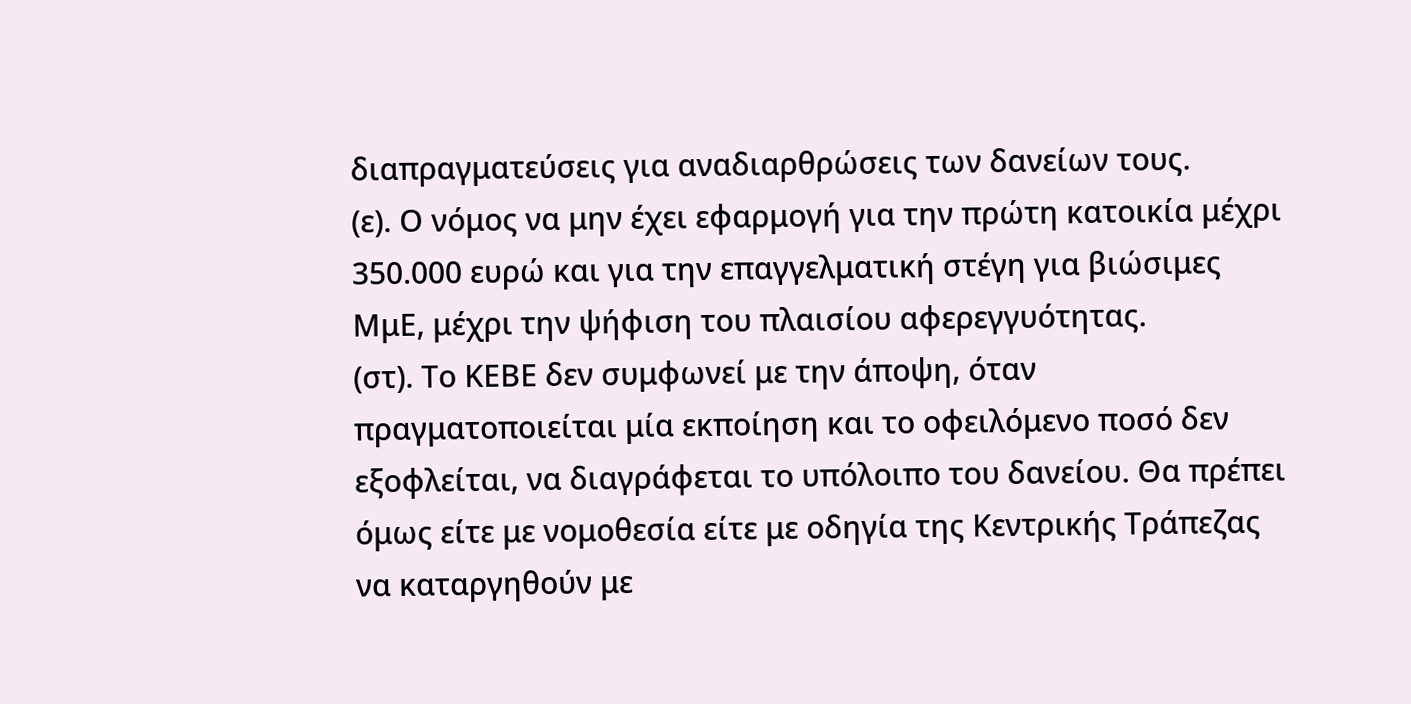διαπραγματεύσεις για αναδιαρθρώσεις των δανείων τους.
(ε). Ο νόμος να μην έχει εφαρμογή για την πρώτη κατοικία μέχρι 350.000 ευρώ και για την επαγγελματική στέγη για βιώσιμες ΜμΕ, μέχρι την ψήφιση του πλαισίου αφερεγγυότητας.
(στ). Το ΚΕΒΕ δεν συμφωνεί με την άποψη, όταν πραγματοποιείται μία εκποίηση και το οφειλόμενο ποσό δεν εξοφλείται, να διαγράφεται το υπόλοιπο του δανείου. Θα πρέπει όμως είτε με νομοθεσία είτε με οδηγία της Κεντρικής Τράπεζας να καταργηθούν με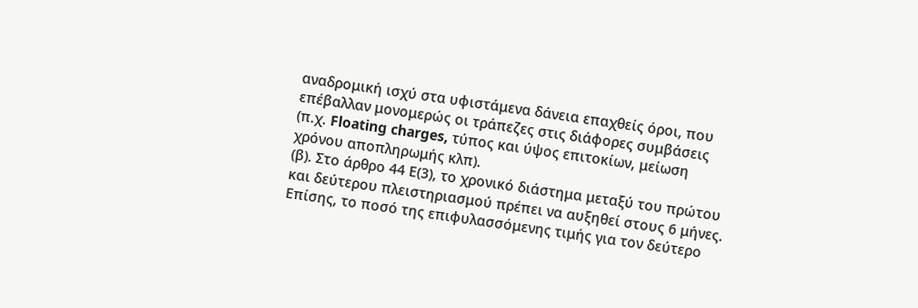αναδρομική ισχύ στα υφιστάμενα δάνεια επαχθείς όροι, που επέβαλλαν μονομερώς οι τράπεζες στις διάφορες συμβάσεις (π.χ. Floating charges, τύπος και ύψος επιτοκίων, μείωση χρόνου αποπληρωμής κλπ).
(β). Στο άρθρο 44 Ε(3), το χρονικό διάστημα μεταξύ του πρώτου και δεύτερου πλειστηριασμού πρέπει να αυξηθεί στους 6 μήνες. Επίσης, το ποσό της επιφυλασσόμενης τιμής για τον δεύτερο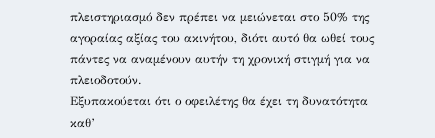πλειστηριασμό δεν πρέπει να μειώνεται στο 50% της αγοραίας αξίας του ακινήτου, διότι αυτό θα ωθεί τους πάντες να αναμένουν αυτήν τη χρονική στιγμή για να πλειοδοτούν.
Εξυπακούεται ότι ο οφειλέτης θα έχει τη δυνατότητα καθ’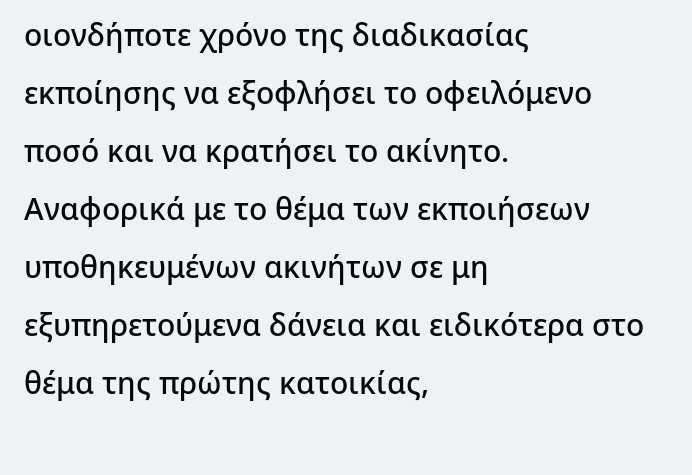οιονδήποτε χρόνο της διαδικασίας εκποίησης να εξοφλήσει το οφειλόμενο ποσό και να κρατήσει το ακίνητο.
Αναφορικά με το θέμα των εκποιήσεων υποθηκευμένων ακινήτων σε μη εξυπηρετούμενα δάνεια και ειδικότερα στο θέμα της πρώτης κατοικίας,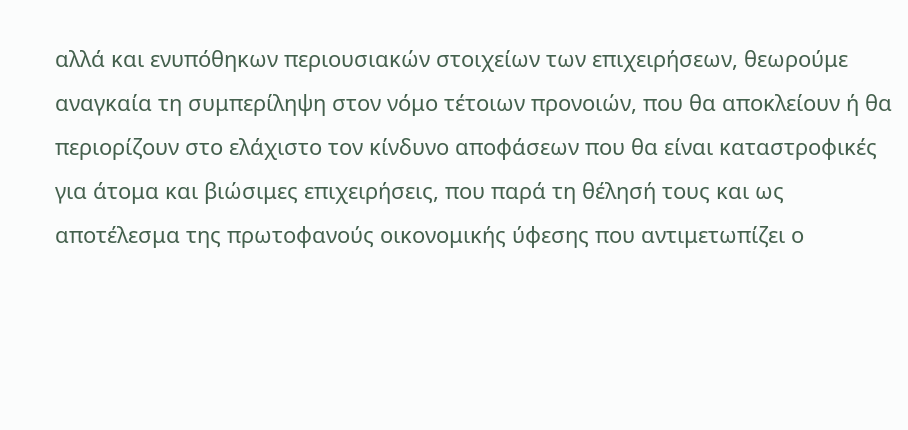αλλά και ενυπόθηκων περιουσιακών στοιχείων των επιχειρήσεων, θεωρούμε αναγκαία τη συμπερίληψη στον νόμο τέτοιων προνοιών, που θα αποκλείουν ή θα περιορίζουν στο ελάχιστο τον κίνδυνο αποφάσεων που θα είναι καταστροφικές για άτομα και βιώσιμες επιχειρήσεις, που παρά τη θέλησή τους και ως αποτέλεσμα της πρωτοφανούς οικονομικής ύφεσης που αντιμετωπίζει ο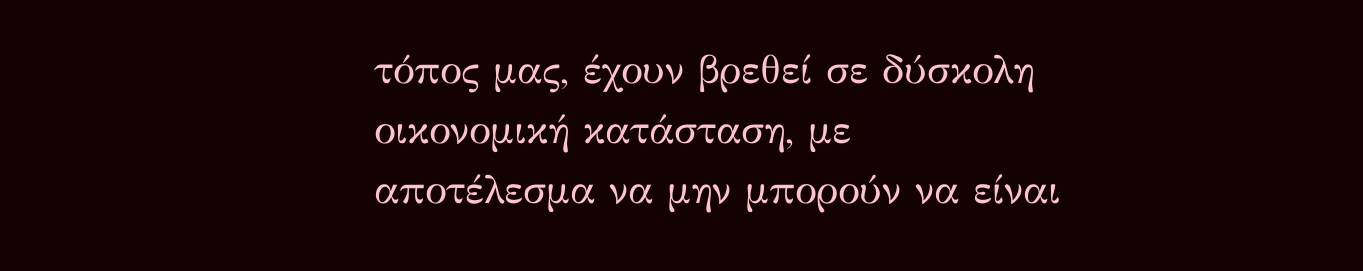τόπος μας, έχουν βρεθεί σε δύσκολη οικονομική κατάσταση, με αποτέλεσμα να μην μπορούν να είναι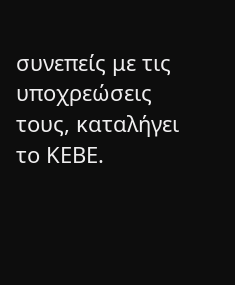συνεπείς με τις υποχρεώσεις τους, καταλήγει το ΚΕΒΕ.